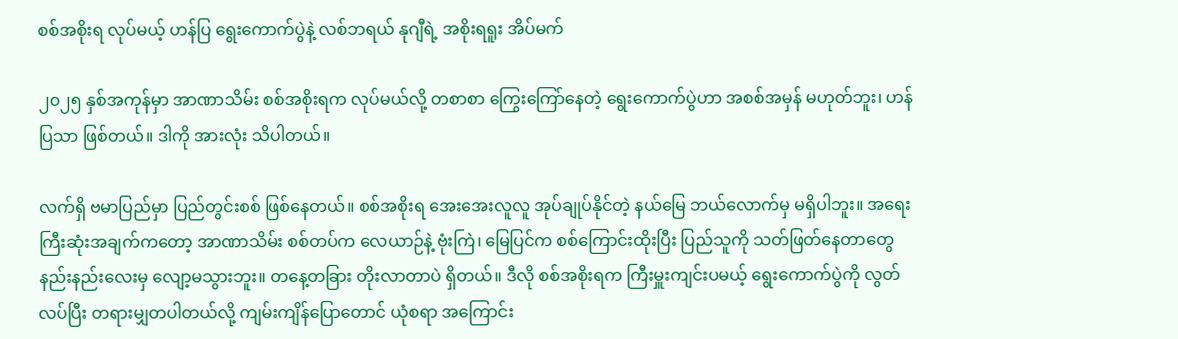စစ်အစိုးရ လုပ်မယ့် ဟန်ပြ ရွေးကောက်ပွဲနဲ့ လစ်ဘရယ် နုဂျီရဲ့ အစိုးရရူး အိပ်မက်

၂၀၂၅ နှစ်အကုန်မှာ အာဏာသိမ်း စစ်အစိုးရက လုပ်မယ်လို့ တစာစာ ကြွေးကြော်နေတဲ့ ရွေးကောက်ပွဲဟာ အစစ်အမှန် မဟုတ်ဘူး၊ ဟန်ပြသာ ဖြစ်တယ်။ ဒါကို အားလုံး သိပါတယ်။

လက်ရှိ ဗမာပြည်မှာ ပြည်တွင်းစစ် ဖြစ်နေတယ်။ စစ်အစိုးရ အေးအေးလူလူ အုပ်ချုပ်နိုင်တဲ့ နယ်မြေ ဘယ်လောက်မှ မရှိပါဘူး။ အရေးကြီးဆုံးအချက်ကတော့ အာဏာသိမ်း စစ်တပ်က လေယာဉ်နဲ့ ဗုံးကြဲ၊ မြေပြင်က စစ်ကြောင်းထိုးပြီး ပြည်သူကို သတ်ဖြတ်နေတာတွေ နည်းနည်းလေးမှ လျော့မသွားဘူး။ တနေ့တခြား တိုးလာတာပဲ ရှိတယ်။ ဒီလို စစ်အစိုးရက ကြီးမှူးကျင်းပမယ့် ရွေးကောက်ပွဲကို လွတ်လပ်ပြီး တရားမျှတပါတယ်လို့ ကျမ်းကျိန်ပြောတောင် ယုံစရာ အကြောင်း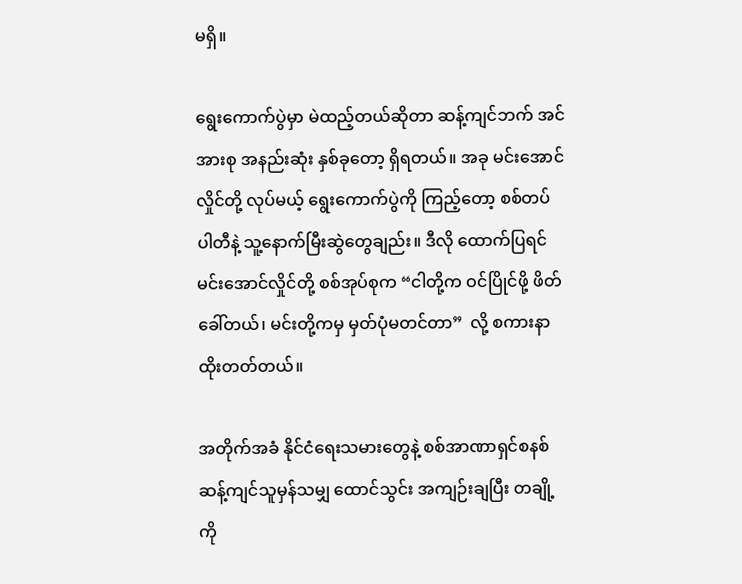မရှိ။

ရွေးကောက်ပွဲမှာ မဲထည့်တယ်ဆိုတာ ဆန့်ကျင်ဘက် အင်အားစု အနည်းဆုံး နှစ်ခုတော့ ရှိရတယ်။ အခု မင်းအောင်လှိုင်တို့ လုပ်မယ့် ရွေးကောက်ပွဲကို ကြည့်တော့ စစ်တပ် ပါတီနဲ့ သူ့နောက်မြီးဆွဲတွေချည်း။ ဒီလို ထောက်ပြရင် မင်းအောင်လှိုင်တို့ စစ်အုပ်စုက “ငါတို့က ဝင်ပြိုင်ဖို့ ဖိတ်ခေါ်တယ်၊ မင်းတို့ကမှ မှတ်ပုံမတင်တာ”  လို့ စကားနာ ထိုးတတ်တယ်။

အတိုက်အခံ နိုင်ငံရေးသမားတွေနဲ့ စစ်အာဏာရှင်စနစ် ဆန့်ကျင်သူမှန်သမျှ ထောင်သွင်း အကျဉ်းချပြီး တချို့ကို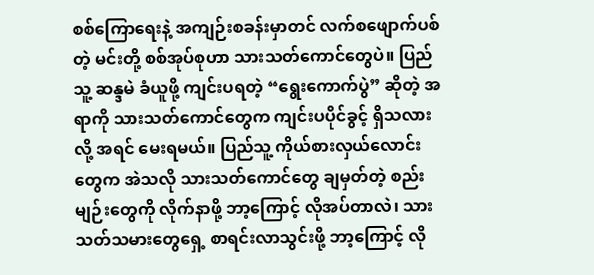စစ်ကြောရေးနဲ့ အကျဉ်းစခန်းမှာတင် လက်စဖျောက်ပစ်တဲ့ မင်းတို့ စစ်အုပ်စုဟာ သားသတ်ကောင်တွေပဲ။ ပြည်သူ့ ဆန္ဒမဲ ခံယူဖို့ ကျင်းပရတဲ့ “ရွေးကောက်ပွဲ” ဆိုတဲ့ အရာကို သားသတ်ကောင်တွေက ကျင်းပပိုင်ခွင့် ရှိသလား လို့ အရင် မေးရမယ်။ ပြည်သူ့ ကိုယ်စားလှယ်လောင်းတွေက အဲသလို သားသတ်ကောင်တွေ ချမှတ်တဲ့ စည်းမျဉ်းတွေကို လိုက်နာဖို့ ဘာ့ကြောင့် လိုအပ်တာလဲ၊ သားသတ်သမားတွေရှေ့ စာရင်းလာသွင်းဖို့ ဘာ့ကြောင့် လို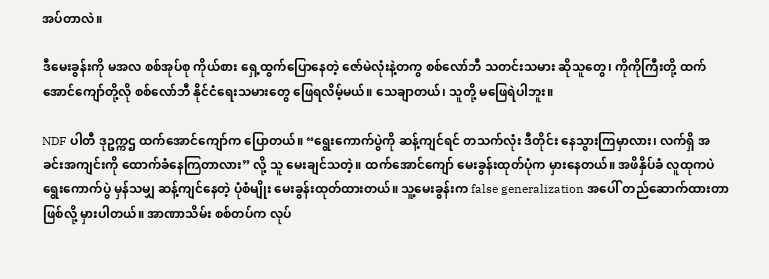အပ်တာလဲ။

ဒီမေးခွန်းကို မအလ စစ်အုပ်စု ကိုယ်စား ရှေ့ထွက်ပြောနေတဲ့ ဇော်မဲလုံးနဲ့တကွ စစ်လော်ဘီ သတင်းသမား ဆိုသူတွေ၊ ကိုကိုကြီးတို့ ထက်အောင်ကျော်တို့လို စစ်လော်ဘီ နိုင်ငံရေးသမားတွေ ဖြေရလိမ့်မယ်။ သေချာတယ်၊ သူတို့ မဖြေရဲပါဘူး။

NDF ပါတီ ဒုဥက္ကဌ ထက်အောင်ကျော်က ပြောတယ်။ “ရွေးကောက်ပွဲကို ဆန့်ကျင်ရင် တသက်လုံး ဒီတိုင်း နေသွားကြမှာလား၊ လက်ရှိ အခင်းအကျင်းကို ထောက်ခံနေကြတာလား” လို့ သူ မေးချင်သတဲ့။ ထက်အောင်ကျော် မေးခွန်းထုတ်ပုံက မှားနေတယ်။ အဖိနှိပ်ခံ လူထုကပဲ ရွေးကောက်ပွဲ မှန်သမျှ ဆန့်ကျင်နေတဲ့ ပုံစံမျိုး မေးခွန်းထုတ်ထားတယ်။ သူ့မေးခွန်းက false generalization အပေါ် တည်ဆောက်ထားတာ ဖြစ်လို့ မှားပါတယ်။ အာဏာသိမ်း စစ်တပ်က လုပ်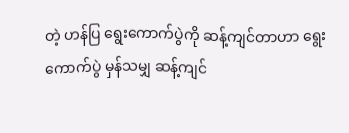တဲ့ ဟန်ပြ ရွေးကောက်ပွဲကို ဆန့်ကျင်တာဟာ ရွေးကောက်ပွဲ မှန်သမျှ ဆန့်ကျင်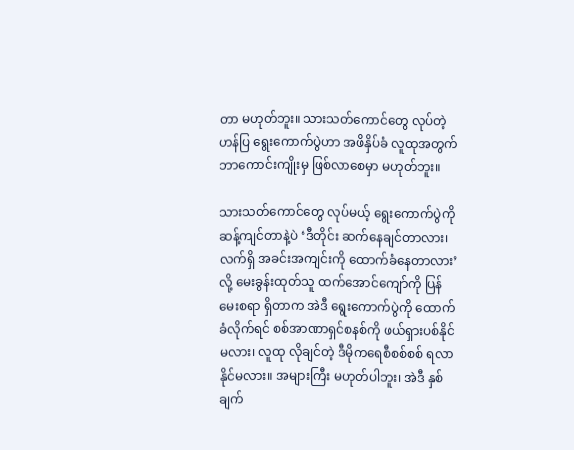တာ မဟုတ်ဘူး။ သားသတ်ကောင်တွေ လုပ်တဲ့ ဟန်ပြ ရွေးကောက်ပွဲဟာ အဖိနှိပ်ခံ လူထုအတွက် ဘာကောင်းကျိုးမှ ဖြစ်လာစေမှာ မဟုတ်ဘူး။

သားသတ်ကောင်တွေ လုပ်မယ့် ရွေးကောက်ပွဲကို ဆန့်ကျင်တာနဲ့ပဲ ‘ဒီတိုင်း ဆက်နေချင်တာလား၊ လက်ရှိ အခင်းအကျင်းကို ထောက်ခံနေတာလား’ လို့ မေးခွန်းထုတ်သူ ထက်အောင်ကျော်ကို ပြန်မေးစရာ ရှိတာက အဲဒီ ရွေးကောက်ပွဲကို ထောက်ခံလိုက်ရင် စစ်အာဏာရှင်စနစ်ကို ဖယ်ရှားပစ်နိုင်မလား၊ လူထု လိုချင်တဲ့ ဒီမိုကရေစီစစ်စစ် ရလာနိုင်မလား။ အများကြီး မဟုတ်ပါဘူး၊ အဲဒီ နှစ်ချက်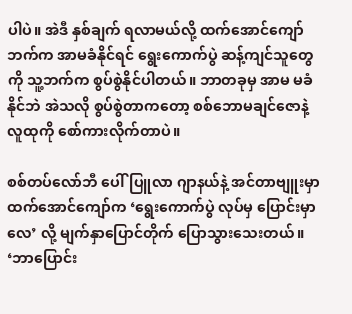ပါပဲ။ အဲဒီ နှစ်ချက် ရလာမယ်လို့ ထက်အောင်ကျော်ဘက်က အာမခံနိုင်ရင် ရွေးကောက်ပွဲ ဆန့်ကျင်သူတွေကို သူ့ဘက်က စွပ်စွဲနိုင်ပါတယ်။ ဘာတခုမှ အာမ မခံနိုင်ဘဲ အဲသလို စွပ်စွဲတာကတော့ စစ်ဘောမချင်ဇောနဲ့ လူထုကို စော်ကားလိုက်တာပဲ။

စစ်တပ်လော်ဘီ ပေါ်ပြူလာ ဂျာနယ်နဲ့ အင်တာဗျူးမှာ ထက်အောင်ကျော်က ‘ရွေးကောက်ပွဲ လုပ်မှ ပြောင်းမှာလေ’ လို့ မျက်နှာပြောင်တိုက် ပြောသွားသေးတယ်။ ‘ဘာပြောင်း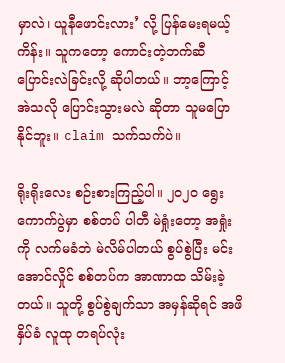မှာလဲ၊ ယူနီဖောင်းလား’ လို့ ပြန်မေးရမယ့်ကိန်း။ သူကတော့ ကောင်းတဲ့ဘက်ဆီ ပြောင်းလဲခြင်းလို့ ဆိုပါတယ်။ ဘာ့ကြောင့် အဲသလို ပြောင်းသွားမလဲ ဆိုတာ သူမပြောနိုင်ဘူး။ claim သက်သက်ပဲ။

ရိုးရိုးလေး စဉ်းစားကြည့်ပါ။ ၂၀၂၀ ရွေးကောက်ပွဲမှာ စစ်တပ် ပါတီ မဲရှုံးတော့ အရှုံးကို လက်မခံဘဲ မဲလိမ်ပါတယ် စွပ်စွဲပြီး မင်းအောင်လှိုင် စစ်တပ်က အာဏာထ သိမ်းခဲ့တယ်။ သူတို့ စွပ်စွဲချက်သာ အမှန်ဆိုရင် အဖိနှိပ်ခံ လူထု တရပ်လုံး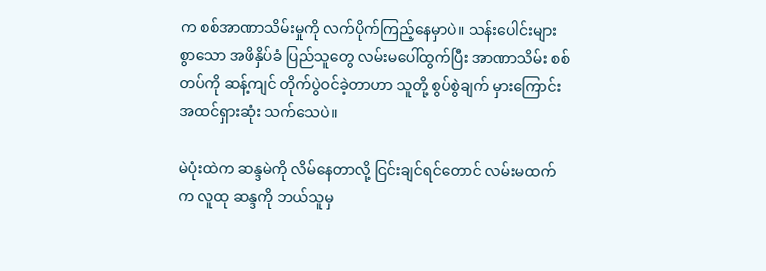က စစ်အာဏာသိမ်းမှုကို လက်ပိုက်ကြည့်နေမှာပဲ။ သန်းပေါင်းများစွာသော အဖိနှိပ်ခံ ပြည်သူတွေ လမ်းမပေါ်ထွက်ပြီး အာဏာသိမ်း စစ်တပ်ကို ဆန့်ကျင် တိုက်ပွဲဝင်ခဲ့တာဟာ သူတို့ စွပ်စွဲချက် မှားကြောင်း အထင်ရှားဆုံး သက်သေပဲ။

မဲပုံးထဲက ဆန္ဒမဲကို လိမ်နေတာလို့ ငြင်းချင်ရင်တောင် လမ်းမထက်က လူထု ဆန္ဒကို ဘယ်သူမှ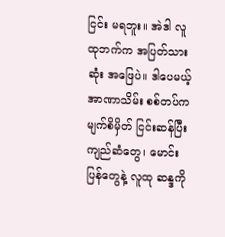ငြင်း မရဘူး။ အဲဒါ လူထုဘက်က အပြတ်သားဆုံး အဖြေပဲ။ ဒါပေမယ့် အာဏာသိမ်း စစ်တပ်က မျက်စိမှိတ် ငြင်းဆန်ပြီး ကျည်ဆံတွေ၊ မောင်းပြန်တွေနဲ့ လူထု ဆန္ဒကို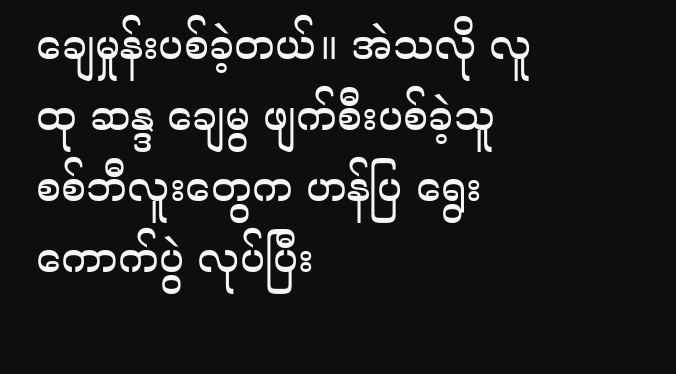ချေမှုန်းပစ်ခဲ့တယ်။ အဲသလို လူထု ဆန္ဒ ချေမွ ဖျက်စီးပစ်ခဲ့သူ စစ်ဘီလူးတွေက ဟန်ပြ ရွေးကောက်ပွဲ လုပ်ပြီး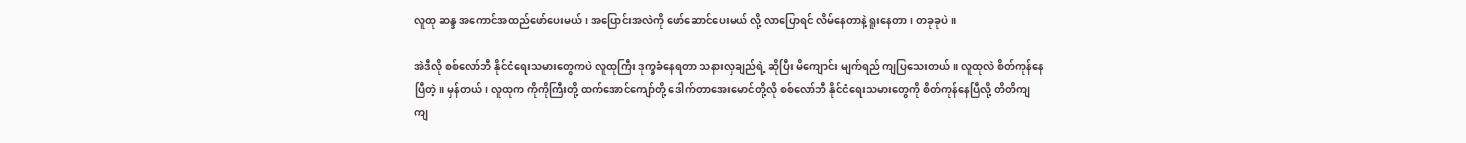လူထု ဆန္ဒ အကောင်အထည်ဖော်ပေးမယ်၊ အပြောင်းအလဲကို ဖော်ဆောင်ပေးမယ် လို့ လာပြောရင် လိမ်နေတာနဲ့ ရူးနေတာ၊ တခုခုပဲ။

အဲဒီလို စစ်လော်ဘီ နိုင်ငံရေးသမားတွေကပဲ လူထုကြီး ဒုက္ခခံနေရတာ သနားလှချည်ရဲ့ ဆိုပြီး မိကျောင်း မျက်ရည် ကျပြသေးတယ်။ လူထုလဲ စိတ်ကုန်နေပြီတဲ့။ မှန်တယ်၊ လူထုက ကိုကိုကြီးတို့ ထက်အောင်ကျော်တို့ ဒေါက်တာအေးမောင်တို့လို စစ်လော်ဘီ နိုင်ငံရေးသမားတွေကို စိတ်ကုန်နေပြီလို့ တိတိကျကျ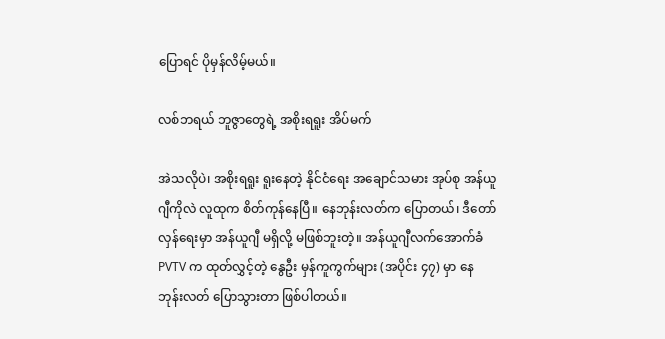ပြောရင် ပိုမှန်လိမ့်မယ်။

လစ်ဘရယ် ဘူဇွာတွေရဲ့ အစိုးရရူး အိပ်မက်

အဲသလိုပဲ၊ အစိုးရရူး ရူးနေတဲ့ နိုင်ငံရေး အချောင်သမား အုပ်စု အန်ယူဂျီကိုလဲ လူထုက စိတ်ကုန်နေပြီ။ နေဘုန်းလတ်က ပြောတယ်၊ ဒီတော်လှန်ရေးမှာ အန်ယူဂျီ မရှိလို့ မဖြစ်ဘူးတဲ့။ အန်ယူဂျီလက်အောက်ခံ PVTV က ထုတ်လွှင့်တဲ့ နွေဦး မှန်ကူကွက်များ (အပိုင်း ၄၇) မှာ နေဘုန်းလတ် ပြောသွားတာ ဖြစ်ပါတယ်။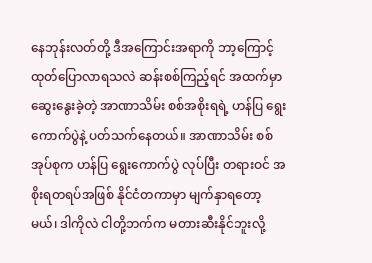နေဘုန်းလတ်တို့ ဒီအကြောင်းအရာကို ဘာ့ကြောင့် ထုတ်ပြောလာရသလဲ ဆန်းစစ်ကြည့်ရင် အထက်မှာ ဆွေးနွေးခဲ့တဲ့ အာဏာသိမ်း စစ်အစိုးရရဲ့ ဟန်ပြ ရွေးကောက်ပွဲနဲ့ ပတ်သက်နေတယ်။ အာဏာသိမ်း စစ်အုပ်စုက ဟန်ပြ ရွေးကောက်ပွဲ လုပ်ပြီး တရားဝင် အစိုးရတရပ်အဖြစ် နိုင်ငံတကာမှာ မျက်နှာရတော့မယ်၊ ဒါကိုလဲ ငါတို့ဘက်က မတားဆီးနိုင်ဘူးလို့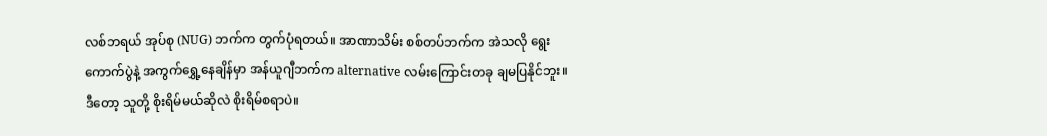လစ်ဘရယ် အုပ်စု (NUG) ဘက်က တွက်ပုံရတယ်။ အာဏာသိမ်း စစ်တပ်ဘက်က အဲသလို ရွေးကောက်ပွဲနဲ့ အကွက်ရွှေ့နေချိန်မှာ အန်ယူဂျီဘက်က alternative လမ်းကြောင်းတခု ချမပြနိုင်ဘူး။ ဒီတော့ သူတို့ စိုးရိမ်မယ်ဆိုလဲ စိုးရိမ်စရာပဲ။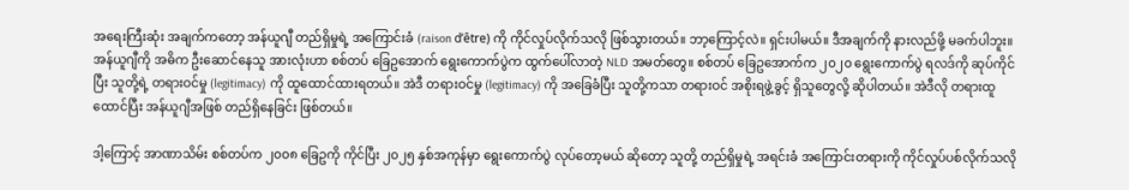အရေးကြီးဆုံး အချက်ကတော့ အန်ယူဂျီ တည်ရှိမှုရဲ့ အကြောင်းခံ (raison d’être) ကို ကိုင်လှုပ်လိုက်သလို ဖြစ်သွားတယ်။ ဘာ့ကြောင့်လဲ။ ရှင်းပါမယ်။ ဒီအချက်ကို နားလည်ဖို့ မခက်ပါဘူး။ အန်ယူဂျီကို အဓိက ဦးဆောင်နေသူ အားလုံးဟာ စစ်တပ် ခြေဥအောက် ရွေးကောက်ပွဲက ထွက်ပေါ်လာတဲ့ NLD အမတ်တွေ။ စစ်တပ် ခြေဥအောက်က ၂၀၂၀ ရွေးကောက်ပွဲ ရလဒ်ကို ဆုပ်ကိုင်ပြီး သူတို့ရဲ့ တရားဝင်မှု (legitimacy) ကို ထူထောင်ထားရတယ်။ အဲဒီ တရားဝင်မှု (legitimacy) ကို အခြေခံပြီး သူတို့ကသာ တရားဝင် အစိုးရဖွဲ့ခွင့် ရှိသူတွေလို့ ဆိုပါတယ်။ အဲဒီလို တရားထူထောင်ပြီး အန်ယူဂျီအဖြစ် တည်ရှိနေခြင်း ဖြစ်တယ်။

ဒါ့ကြောင့် အာဏာသိမ်း စစ်တပ်က ၂၀၀၈ ခြေဥကို ကိုင်ပြီး ၂၀၂၅ နှစ်အကုန်မှာ ရွေးကောက်ပွဲ လုပ်တော့မယ် ဆိုတော့ သူတို့ တည်ရှိမှုရဲ့ အရင်းခံ အကြောင်းတရားကို ကိုင်လှုပ်ပစ်လိုက်သလို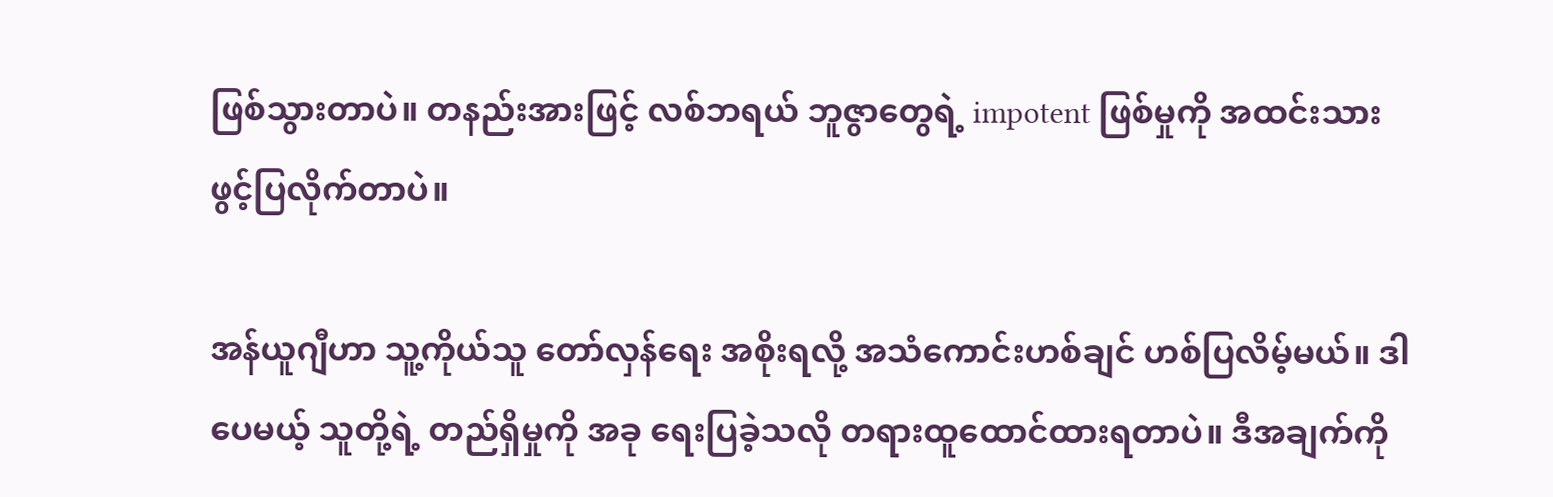ဖြစ်သွားတာပဲ။ တနည်းအားဖြင့် လစ်ဘရယ် ဘူဇွာတွေရဲ့ impotent ဖြစ်မှုကို အထင်းသား ဖွင့်ပြလိုက်တာပဲ။

အန်ယူဂျီဟာ သူ့ကိုယ်သူ တော်လှန်ရေး အစိုးရလို့ အသံကောင်းဟစ်ချင် ဟစ်ပြလိမ့်မယ်။ ဒါပေမယ့် သူတို့ရဲ့ တည်ရှိမှုကို အခု ရေးပြခဲ့သလို တရားထူထောင်ထားရတာပဲ။ ဒီအချက်ကို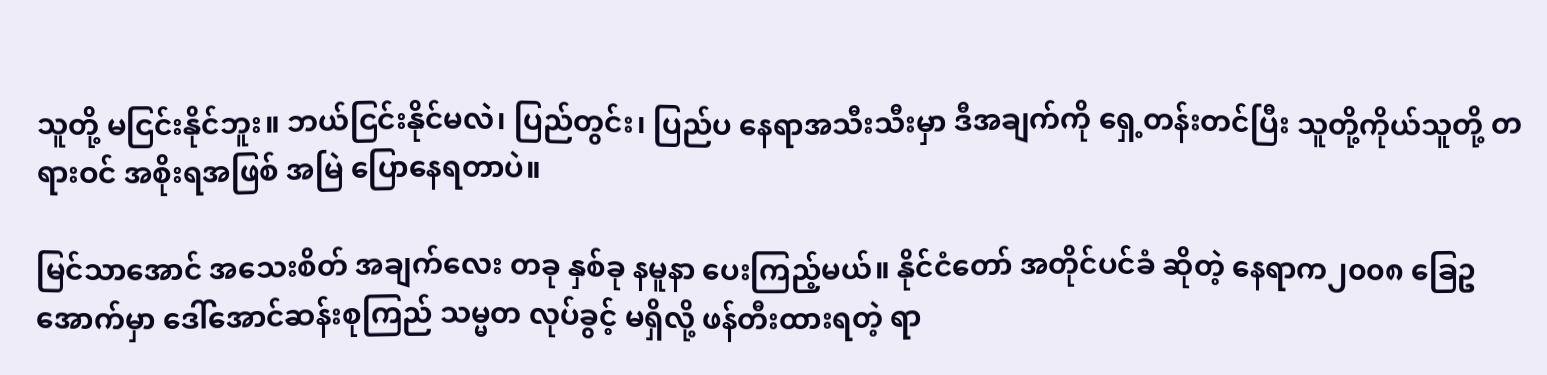သူတို့ မငြင်းနိုင်ဘူး။ ဘယ်ငြင်းနိုင်မလဲ၊ ပြည်တွင်း၊ ပြည်ပ နေရာအသီးသီးမှာ ဒီအချက်ကို ရှေ့တန်းတင်ပြီး သူတို့ကိုယ်သူတို့ တရားဝင် အစိုးရအဖြစ် အမြဲ ပြောနေရတာပဲ။

မြင်သာအောင် အသေးစိတ် အချက်လေး တခု နှစ်ခု နမူနာ ပေးကြည့်မယ်။ နိုင်ငံတော် အတိုင်ပင်ခံ ဆိုတဲ့ နေရာက၂၀၀၈ ခြေဥအောက်မှာ ဒေါ်အောင်ဆန်းစုကြည် သမ္မတ လုပ်ခွင့် မရှိလို့ ဖန်တီးထားရတဲ့ ရာ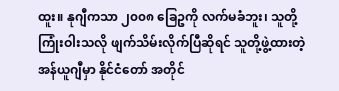ထူး။ နုဂျီကသာ ၂၀၀၈ ခြေဥကို လက်မခံဘူး၊ သူတို့ ကြုံးဝါးသလို ဖျက်သိမ်းလိုက်ပြီဆိုရင် သူတို့ဖွဲ့ထားတဲ့ အန်ယူဂျီမှာ နိုင်ငံတော် အတိုင်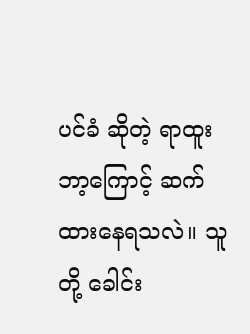ပင်ခံ ဆိုတဲ့ ရာထူး ဘာ့ကြောင့် ဆက်ထားနေရသလဲ။ သူတို့ ခေါင်း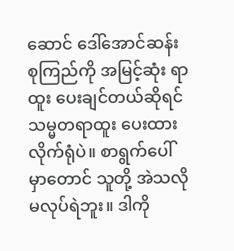ဆောင် ဒေါ်အောင်ဆန်းစုကြည်ကို အမြင့်ဆုံး ရာထူး ပေးချင်တယ်ဆိုရင် သမ္မတရာထူး ပေးထားလိုက်ရုံပဲ။ စာရွက်ပေါ်မှာတောင် သူတို့ အဲသလို မလုပ်ရဲဘူး။ ဒါကို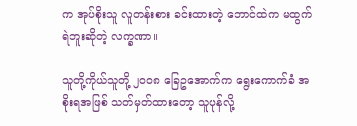က အုပ်စိုးသူ လူတန်းစား ခင်းထားတဲ့ ဘောင်ထဲက မထွက်ရဲဘူးဆိုတဲ့ လက္ခဏာ။

သူတို့ကိုယ်သူတို့ ၂၀၀၈ ခြေဥအောက်က ရွေးကောက်ခံ အစိုးရအဖြစ် သတ်မှတ်ထားတော့ သူပုန်လို့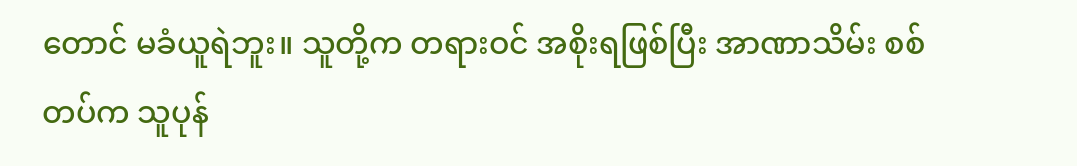တောင် မခံယူရဲဘူး။ သူတို့က တရားဝင် အစိုးရဖြစ်ပြီး အာဏာသိမ်း စစ်တပ်က သူပုန်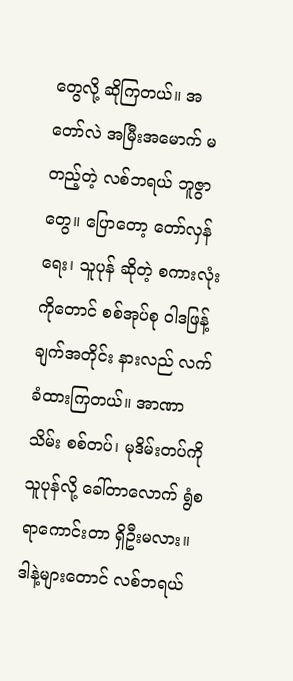တွေလို့ ဆိုကြတယ်။ အတော်လဲ အမြီးအမောက် မတည့်တဲ့ လစ်ဘရယ် ဘူဇွာတွေ။ ပြောတော့ တော်လှန်ရေး၊ သူပုန် ဆိုတဲ့ စကားလုံးကိုတောင် စစ်အုပ်စု ဝါဒဖြန့်ချက်အတိုင်း နားလည် လက်ခံထားကြတယ်။ အာဏာသိမ်း စစ်တပ်၊ မုဒိမ်းတပ်ကို သူပုန်လို့ ခေါ်တာလောက် ရွံစရာကောင်းတာ ရှိဦးမလား။ ဒါနဲ့များတောင် လစ်ဘရယ်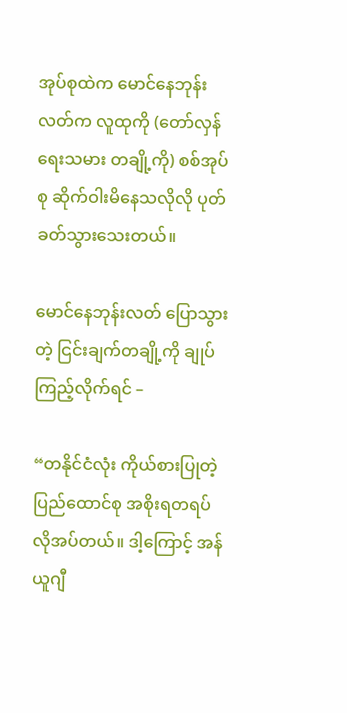အုပ်စုထဲက မောင်နေဘုန်းလတ်က လူထုကို (တော်လှန်ရေးသမား တချို့ကို) စစ်အုပ်စု ဆိုက်ဝါးမိနေသလိုလို ပုတ်ခတ်သွားသေးတယ်။

မောင်နေဘုန်းလတ် ပြောသွားတဲ့ ငြင်းချက်တချို့ကို ချုပ်ကြည့်လိုက်ရင် –

“တနိုင်ငံလုံး ကိုယ်စားပြုတဲ့ ပြည်ထောင်စု အစိုးရတရပ် လိုအပ်တယ်။ ဒါ့ကြောင့် အန်ယူဂျီ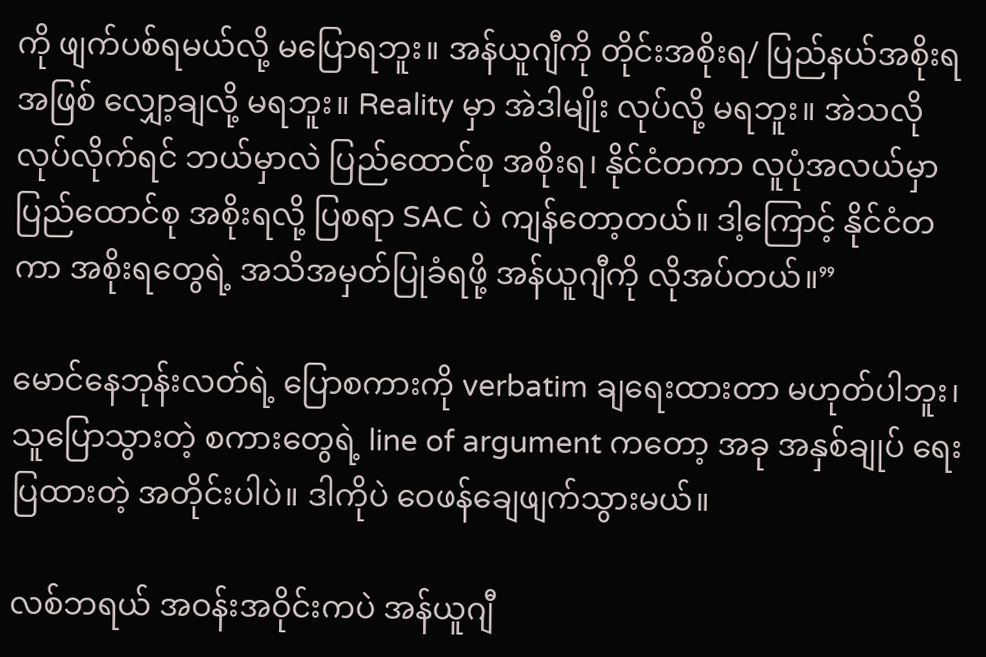ကို ဖျက်ပစ်ရမယ်လို့ မပြောရဘူး။ အန်ယူဂျီကို တိုင်းအစိုးရ/ ပြည်နယ်အစိုးရအဖြစ် လျှော့ချလို့ မရဘူး။ Reality မှာ အဲဒါမျိုး လုပ်လို့ မရဘူး။ အဲသလို လုပ်လိုက်ရင် ဘယ်မှာလဲ ပြည်ထောင်စု အစိုးရ၊ နိုင်ငံတကာ လူပုံအလယ်မှာ ပြည်ထောင်စု အစိုးရလို့ ပြစရာ SAC ပဲ ကျန်တော့တယ်။ ဒါ့ကြောင့် နိုင်ငံတကာ အစိုးရတွေရဲ့ အသိအမှတ်ပြုခံရဖို့ အန်ယူဂျီကို လိုအပ်တယ်။”

မောင်နေဘုန်းလတ်ရဲ့ ပြောစကားကို verbatim ချရေးထားတာ မဟုတ်ပါဘူး၊ သူပြောသွားတဲ့ စကားတွေရဲ့ line of argument ကတော့ အခု အနှစ်ချုပ် ရေးပြထားတဲ့ အတိုင်းပါပဲ။ ဒါကိုပဲ ဝေဖန်ချေဖျက်သွားမယ်။

လစ်ဘရယ် အဝန်းအဝိုင်းကပဲ အန်ယူဂျီ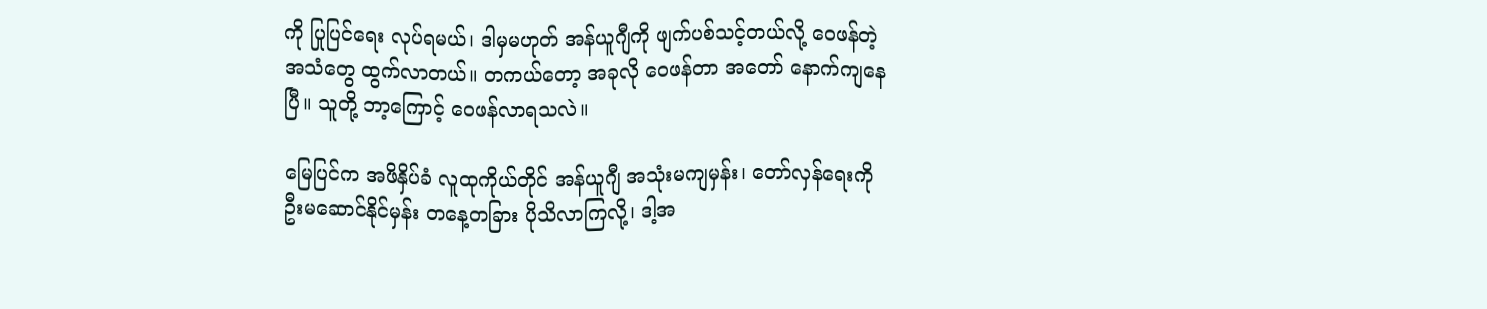ကို ပြုပြင်ရေး လုပ်ရမယ်၊ ဒါမှမဟုတ် အန်ယူဂျီကို ဖျက်ပစ်သင့်တယ်လို့ ဝေဖန်တဲ့ အသံတွေ ထွက်လာတယ်။ တကယ်တော့ အခုလို ဝေဖန်တာ အတော် နောက်ကျနေပြီ။ သူတို့ ဘာ့ကြောင့် ဝေဖန်လာရသလဲ။

မြေပြင်က အဖိနှိပ်ခံ လူထုကိုယ်တိုင် အန်ယူဂျီ အသုံးမကျမှန်း၊ တော်လှန်ရေးကို ဦးမဆောင်နိုင်မှန်း တနေ့တခြား ပိုသိလာကြလို့၊ ဒါ့အ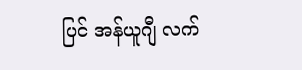ပြင် အန်ယူဂျီ လက်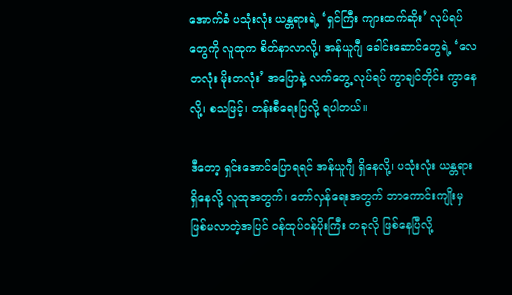အောက်ခံ ပသုံးလုံး ယန္တရားရဲ့ ‘ရှင်ကြီး ကျားထက်ဆိုး’ လုပ်ရပ်တွေကို လူထုက စိတ်နာလာလို့၊ အန်ယူဂျီ ခေါင်းဆောင်တွေရဲ့ ‘လေတလုံး မိုးတလုံး’ အပြောနဲ့ လက်တွေ့ လုပ်ရပ် ကွာချင်တိုင်း ကွာနေလို့၊ စသဖြင့်၊ တန်းစီရေးပြလို့ ရပါတယ်။

ဒီတော့ ရှင်းအောင်ပြောရရင် အန်ယူဂျီ ရှိနေလို့၊ ပသုံးလုံး ယန္တရား ရှိနေလို့ လူထုအတွက်၊ တော်လှန်ရေးအတွက် ဘာကောင်းကျိုးမှ ဖြစ်မလာတဲ့အပြင် ဝန်ထုပ်ဝန်ပိုးကြီး တခုလို ဖြစ်နေပြီလို့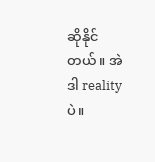ဆိုနိုင်တယ်။ အဲဒါ reality ပဲ။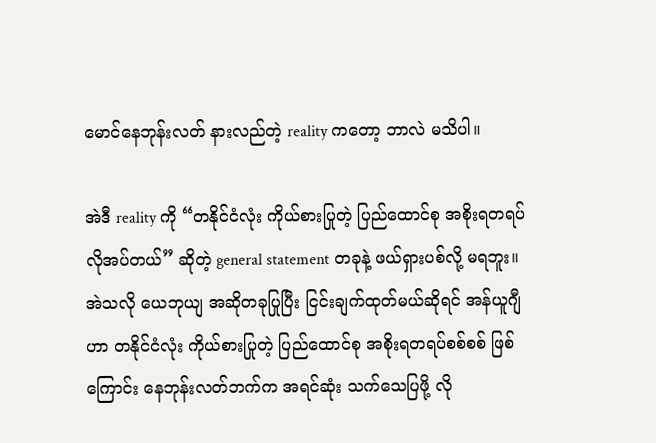မောင်နေဘုန်းလတ် နားလည်တဲ့ reality ကတော့ ဘာလဲ မသိပါ။

အဲဒီ reality ကို “တနိုင်ငံလုံး ကိုယ်စားပြုတဲ့ ပြည်ထောင်စု အစိုးရတရပ် လိုအပ်တယ်” ဆိုတဲ့ general statement တခုနဲ့ ဖယ်ရှားပစ်လို့ မရဘူး။ အဲသလို ယေဘုယျ အဆိုတခုပြုပြီး ငြင်းချက်ထုတ်မယ်ဆိုရင် အန်ယူဂျီဟာ တနိုင်ငံလုံး ကိုယ်စားပြုတဲ့ ပြည်ထောင်စု အစိုးရတရပ်စစ်စစ် ဖြစ်ကြောင်း နေဘုန်းလတ်ဘက်က အရင်ဆုံး သက်သေပြဖို့ လို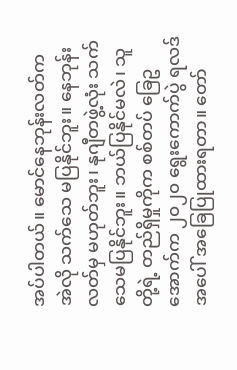အပ်ပါတယ်။ မောင်နေဘုန်းလတ်က အဲလို သက်သေ မပြနိုင်ဘူး။ နေဘုန်းလတ်မှ မဟုတ်ဘူး၊ နုဂျီတဖွဲ့လုံး သက်သေမပြနိုင်ဘူး။ ဘယ်ပြနိုင်မလဲ၊ သူတို့ရဲ့ တည်ရှိမှုကိုက စစ်တပ် ခြေဥအောက်က ၂၀၂၀ ရွေးကောက်ပွဲ ရလဒ်အပေါ် အခြေပြုထားရတာ။ တော်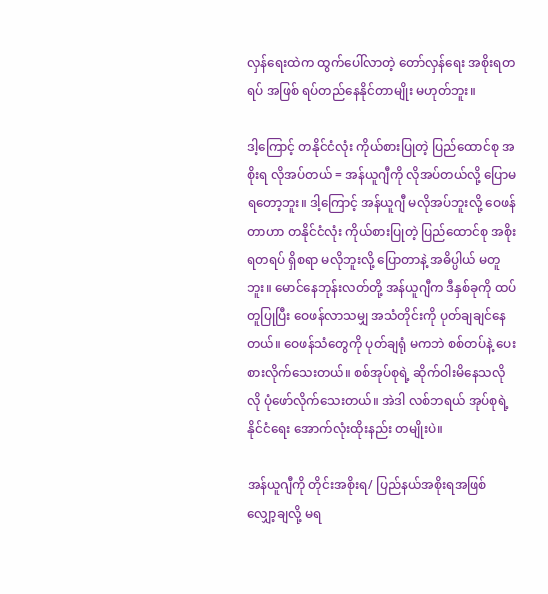လှန်ရေးထဲက ထွက်ပေါ်လာတဲ့ တော်လှန်ရေး အစိုးရတရပ် အဖြစ် ရပ်တည်နေနိုင်တာမျိုး မဟုတ်ဘူး။

ဒါ့ကြောင့် တနိုင်ငံလုံး ကိုယ်စားပြုတဲ့ ပြည်ထောင်စု အစိုးရ လိုအပ်တယ် = အန်ယူဂျီကို လိုအပ်တယ်လို့ ပြောမရတော့ဘူး။ ဒါ့ကြောင့် အန်ယူဂျီ မလိုအပ်ဘူးလို့ ဝေဖန်တာဟာ တနိုင်ငံလုံး ကိုယ်စားပြုတဲ့ ပြည်ထောင်စု အစိုးရတရပ် ရှိစရာ မလိုဘူးလို့ ပြောတာနဲ့ အဓိပ္ပါယ် မတူဘူး။ မောင်နေဘုန်းလတ်တို့ အန်ယူဂျီက ဒီနှစ်ခုကို ထပ်တူပြုပြီး ဝေဖန်လာသမျှ အသံတိုင်းကို ပုတ်ချချင်နေတယ်။ ဝေဖန်သံတွေကို ပုတ်ချရုံ မကဘဲ စစ်တပ်နဲ့ ပေးစားလိုက်သေးတယ်။ စစ်အုပ်စုရဲ့ ဆိုက်ဝါးမိနေသလိုလို ပုံဖော်လိုက်သေးတယ်။ အဲဒါ လစ်ဘရယ် အုပ်စုရဲ့ နိုင်ငံရေး အောက်လုံးထိုးနည်း တမျိုးပဲ။

အန်ယူဂျီကို တိုင်းအစိုးရ/ ပြည်နယ်အစိုးရအဖြစ် လျှော့ချလို့ မရ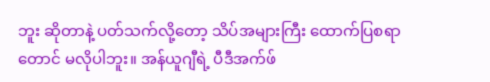ဘူး ဆိုတာနဲ့ ပတ်သက်လို့တော့ သိပ်အများကြီး ထောက်ပြစရာတောင် မလိုပါဘူး။ အန်ယူဂျီရဲ့ ပီဒီအက်ဖ်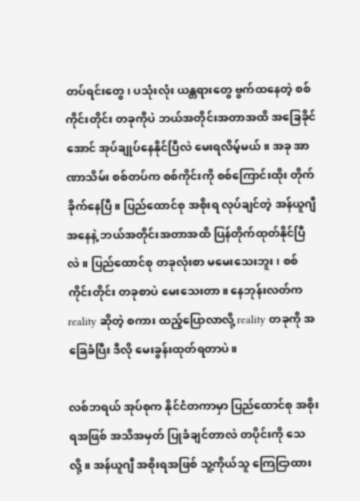တပ်ရင်းတွေ၊ ပသုံးလုံး ယန္တရားတွေ ဗွက်ထနေတဲ့ စစ်ကိုင်းတိုင်း တခုကိုပဲ ဘယ်အတိုင်းအတာအထိ အခြေခိုင်အောင် အုပ်ချုပ်နေနိုင်ပြီလဲ မေးရလိမ့်မယ်။ အခု အာဏာသိမ်း စစ်တပ်က စစ်ကိုင်းကို စစ်ကြောင်းထိုး တိုက်ခိုက်နေပြီ။ ပြည်ထောင်စု အစိုးရ လုပ်ချင်တဲ့ အန်ယူဂျီ အနေနဲ့ ဘယ်အတိုင်းအတာအထိ ပြန်တိုက်ထုတ်နိုင်ပြီလဲ။ ပြည်ထောင်စု တခုလုံးစာ မမေးသေးဘူး၊ စစ်ကိုင်းတိုင်း တခုစာပဲ မေးသေးတာ။ နေဘုန်းလတ်က reality ဆိုတဲ့ စကား ထည့်ပြောလာလို့ reality တခုကို အခြေခံပြီး ဒီလို မေးခွန်းထုတ်ရတာပဲ။

လစ်ဘရယ် အုပ်စုက နိုင်ငံတကာမှာ ပြည်ထောင်စု အစိုးရအဖြစ် အသိအမှတ် ပြုခံချင်တာလဲ တပိုင်းကို သေလို့။ အန်ယူဂျီ အစိုးရအဖြစ် သူ့ကိုယ်သူ ကြေငြာထား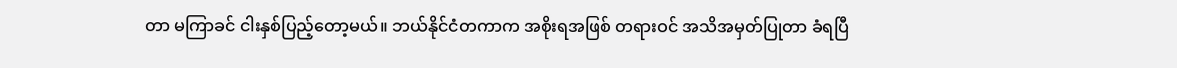တာ မကြာခင် ငါးနှစ်ပြည့်တော့မယ်။ ဘယ်နိုင်ငံတကာက အစိုးရအဖြစ် တရားဝင် အသိအမှတ်ပြုတာ ခံရပြီ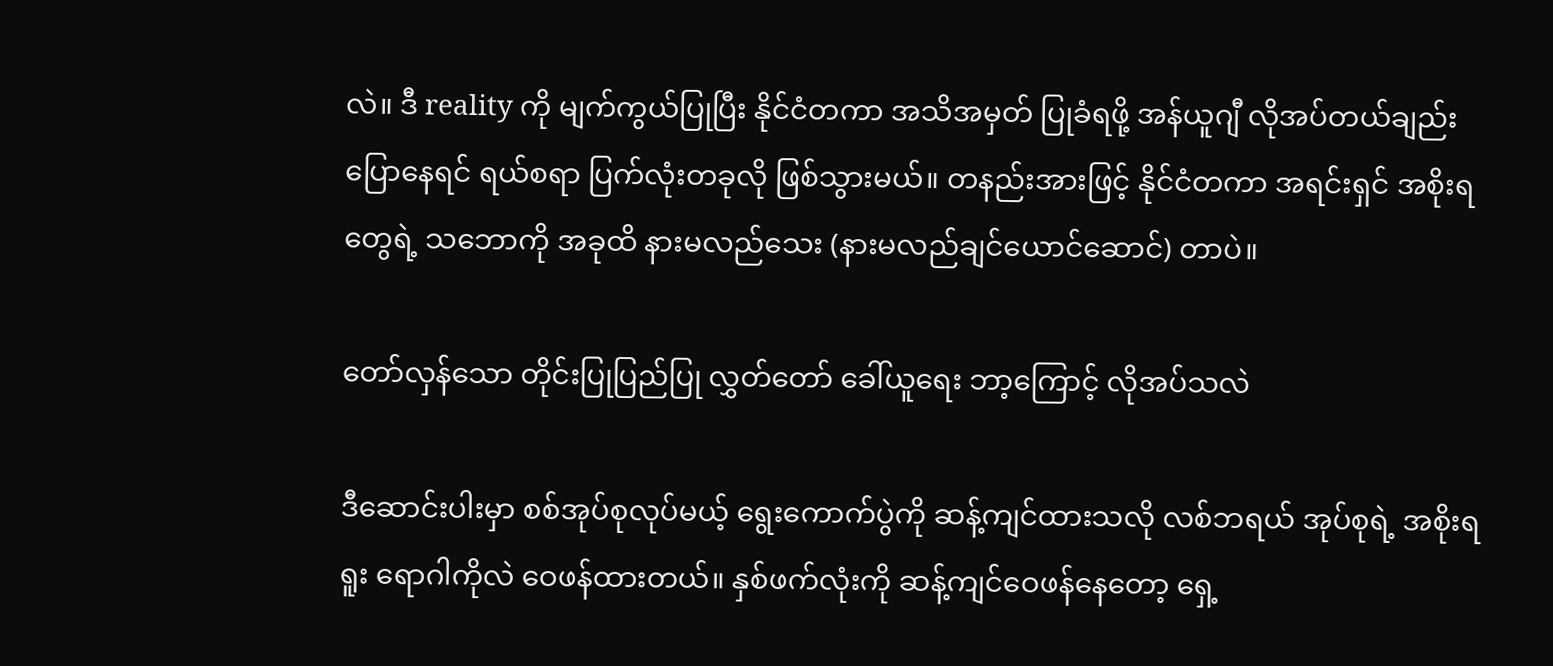လဲ။ ဒီ reality ကို မျက်ကွယ်ပြုပြီး နိုင်ငံတကာ အသိအမှတ် ပြုခံရဖို့ အန်ယူဂျီ လိုအပ်တယ်ချည်း ပြောနေရင် ရယ်စရာ ပြက်လုံးတခုလို ဖြစ်သွားမယ်။ တနည်းအားဖြင့် နိုင်ငံတကာ အရင်းရှင် အစိုးရတွေရဲ့ သဘောကို အခုထိ နားမလည်သေး (နားမလည်ချင်ယောင်ဆောင်) တာပဲ။

တော်လှန်သော တိုင်းပြုပြည်ပြု လွှတ်တော် ခေါ်ယူရေး ဘာ့ကြောင့် လိုအပ်သလဲ

ဒီဆောင်းပါးမှာ စစ်အုပ်စုလုပ်မယ့် ရွေးကောက်ပွဲကို ဆန့်ကျင်ထားသလို လစ်ဘရယ် အုပ်စုရဲ့ အစိုးရရူး ရောဂါကိုလဲ ဝေဖန်ထားတယ်။ နှစ်ဖက်လုံးကို ဆန့်ကျင်ဝေဖန်နေတော့ ရှေ့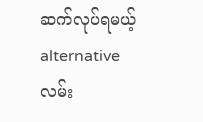ဆက်လုပ်ရမယ့် alternative လမ်း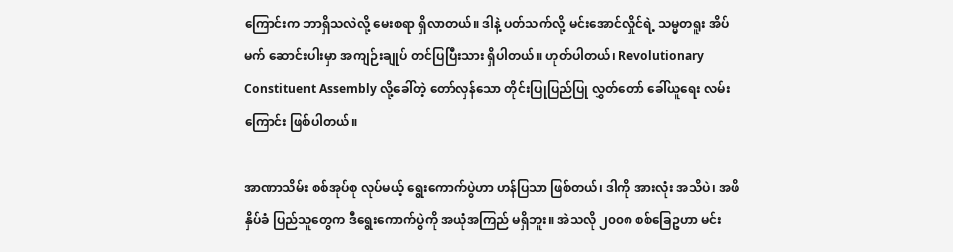ကြောင်းက ဘာရှိသလဲလို့ မေးစရာ ရှိလာတယ်။ ဒါနဲ့ ပတ်သက်လို့ မင်းအောင်လှိုင်ရဲ့ သမ္မတရူး အိပ်မက် ဆောင်းပါးမှာ အကျဉ်းချုပ် တင်ပြပြီးသား ရှိပါတယ်။ ဟုတ်ပါတယ်၊ Revolutionary Constituent Assembly လို့ခေါ်တဲ့ တော်လှန်သော တိုင်းပြုပြည်ပြု လွှတ်တော် ခေါ်ယူရေး လမ်းကြောင်း ဖြစ်ပါတယ်။

အာဏာသိမ်း စစ်အုပ်စု လုပ်မယ့် ရွေးကောက်ပွဲဟာ ဟန်ပြသာ ဖြစ်တယ်၊ ဒါကို အားလုံး အသိပဲ၊ အဖိနှိပ်ခံ ပြည်သူတွေက ဒီရွေးကောက်ပွဲကို အယုံအကြည် မရှိဘူး။ အဲသလို ၂၀၀၈ စစ်ခြေဥဟာ မင်း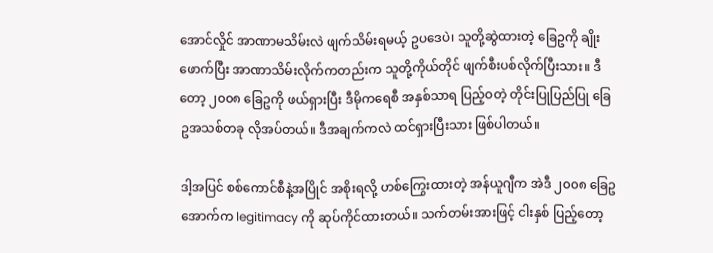အောင်လှိုင် အာဏာမသိမ်းလဲ ဖျက်သိမ်းရမယ့် ဥပဒေပဲ၊ သူတို့ဆွဲထားတဲ့ ခြေဥကို ချိုးဖောက်ပြီး အာဏာသိမ်းလိုက်ကတည်းက သူတို့ကိုယ်တိုင် ဖျက်စီးပစ်လိုက်ပြီးသား။ ဒီတော့ ၂၀၀၈ ခြေဥကို ဖယ်ရှားပြီး ဒီမိုကရေစီ အနှစ်သာရ ပြည့်ဝတဲ့ တိုင်းပြုပြည်ပြု ခြေဥအသစ်တခု လိုအပ်တယ်။ ဒီအချက်ကလဲ ထင်ရှားပြီးသား ဖြစ်ပါတယ်။

ဒါ့အပြင် စစ်ကောင်စီနဲ့အပြိုင် အစိုးရလို့ ဟစ်ကြွေးထားတဲ့ အန်ယူဂျီက အဲဒီ ၂၀၀၈ ခြေဥအောက်က legitimacy ကို ဆုပ်ကိုင်ထားတယ်။ သက်တမ်းအားဖြင့် ငါးနှစ် ပြည့်တော့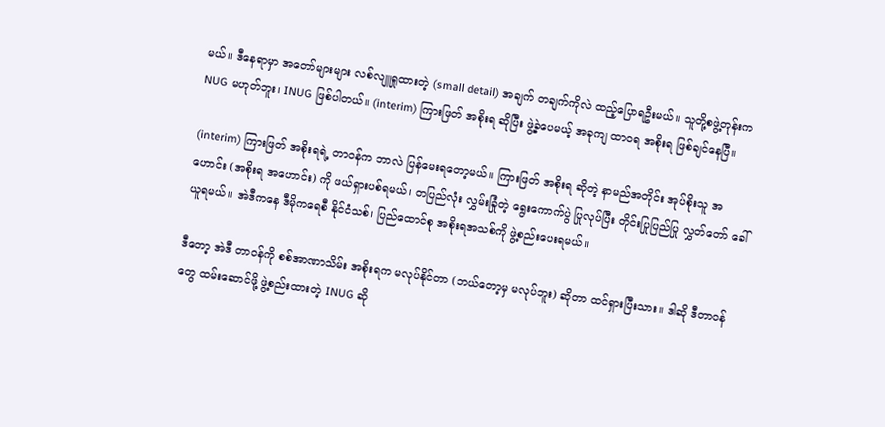မယ်။ ဒီနေရာမှာ အတော်များများ လစ်လျူရှုထားတဲ့ (small detail) အချက် တချက်ကိုလဲ ထည့်ပြောရဦးမယ်။ သူတို့စဖွဲ့တုန်းက NUG မဟုတ်ဘူး၊ INUG ဖြစ်ပါတယ်။ (interim) ကြားဖြတ် အစိုးရ ဆိုပြီး ဖွဲ့ခဲ့ပေမယ့် အခုကျ ထာဝရ အစိုးရ ဖြစ်ချင်နေပြီ။

(interim) ကြားဖြတ် အစိုးရရဲ့ တာဝန်က ဘာလဲ ပြန်မေးရတော့မယ်။ ကြားဖြတ် အစိုးရ ဆိုတဲ့ နာမည်အတိုင်း အုပ်စိုးသူ အဟောင်း (အစိုးရ အဟောင်း) ကို ဖယ်ရှားပစ်ရမယ်၊ တပြည်လုံး လွှမ်းခြုံတဲ့ ရွေးကောက်ပွဲ ပြုလုပ်ပြီး တိုင်းပြုပြည်ပြု လွှတ်တော် ခေါ်ယူရမယ်။ အဲဒီကနေ ဒီမိုကရေစီ နိုင်ငံသစ်၊ ပြည်ထောင်စု အစိုးရအသစ်ကို ဖွဲ့စည်းပေးရမယ်။

ဒီတော့ အဲဒီ တာဝန်ကို စစ်အာဏာသိမ်း အစိုးရက မလုပ်နိုင်တာ (ဘယ်တော့မှ မလုပ်ဘူး) ဆိုတာ ထင်ရှားပြီးသား။ ဒါဆို ဒီတာဝန်တွေ ထမ်းဆောင်ဖို့ ဖွဲ့စည်းထားတဲ့ INUG ဆို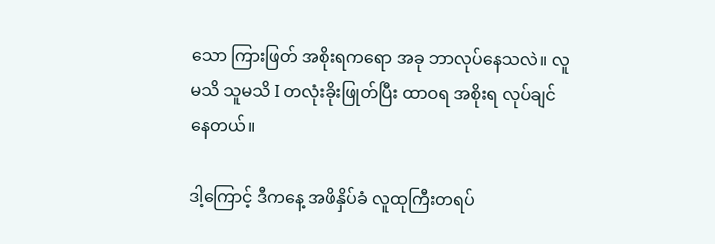သော ကြားဖြတ် အစိုးရကရော အခု ဘာလုပ်နေသလဲ။ လူမသိ သူမသိ I တလုံးခိုးဖြုတ်ပြီး ထာဝရ အစိုးရ လုပ်ချင်နေတယ်။

ဒါ့ကြောင့် ဒီကနေ့ အဖိနှိပ်ခံ လူထုကြီးတရပ်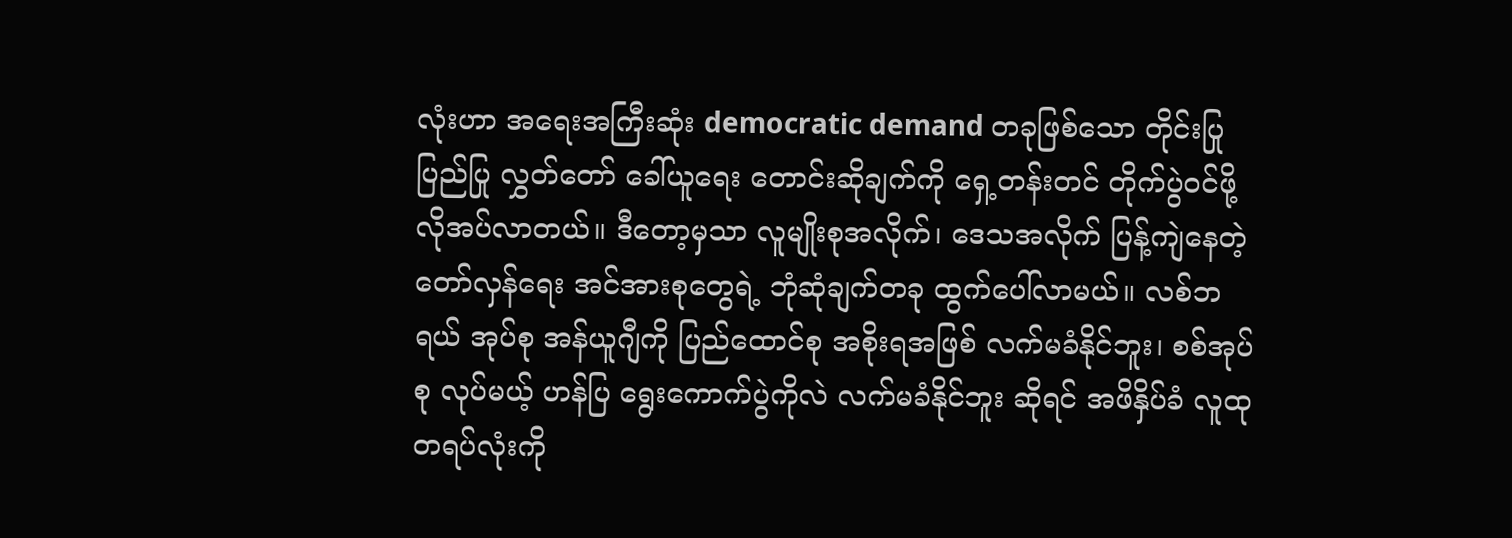လုံးဟာ အရေးအကြီးဆုံး democratic demand တခုဖြစ်သော တိုင်းပြုပြည်ပြု လွှတ်တော် ခေါ်ယူရေး တောင်းဆိုချက်ကို ရှေ့တန်းတင် တိုက်ပွဲဝင်ဖို့ လိုအပ်လာတယ်။ ဒီတော့မှသာ လူမျိုးစုအလိုက်၊ ဒေသအလိုက် ပြန့်ကျဲနေတဲ့ တော်လှန်ရေး အင်အားစုတွေရဲ့ ဘုံဆုံချက်တခု ထွက်ပေါ်လာမယ်။ လစ်ဘရယ် အုပ်စု အန်ယူဂျီကို ပြည်ထောင်စု အစိုးရအဖြစ် လက်မခံနိုင်ဘူး၊ စစ်အုပ်စု လုပ်မယ့် ဟန်ပြ ရွေးကောက်ပွဲကိုလဲ လက်မခံနိုင်ဘူး ဆိုရင် အဖိနှိပ်ခံ လူထု တရပ်လုံးကို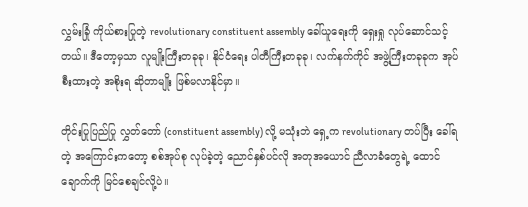လွှမ်းခြုံ ကိုယ်စားပြုတဲ့ revolutionary constituent assembly ခေါ်ယူရေးကို ရှေးရှု လုပ်ဆောင်သင့်တယ်။ ဒီတော့မှသာ လူမျိုးကြီးတခုခု၊ နိုင်ငံရေး ပါတီကြီးတခုခု၊ လက်နက်ကိုင် အဖွဲ့ကြီးတခုခုက အုပ်စီးထားတဲ့ အစိုးရ ဆိုတာမျိုး ဖြစ်မလာနိုင်မှာ။

တိုင်းပြုပြည်ပြု လွှတ်တော် (constituent assembly) လို့ မသုံးဘဲ ရှေ့က revolutionary တပ်ပြီး ခေါ်ရတဲ့ အကြောင်းကတော့ စစ်အုပ်စု လုပ်ခဲ့တဲ့ ညောင်နှစ်ပင်လို အတုအယောင် ညီလာခံတွေရဲ့ ထောင်ချောက်ကို မြင်စေချင်လို့ပဲ။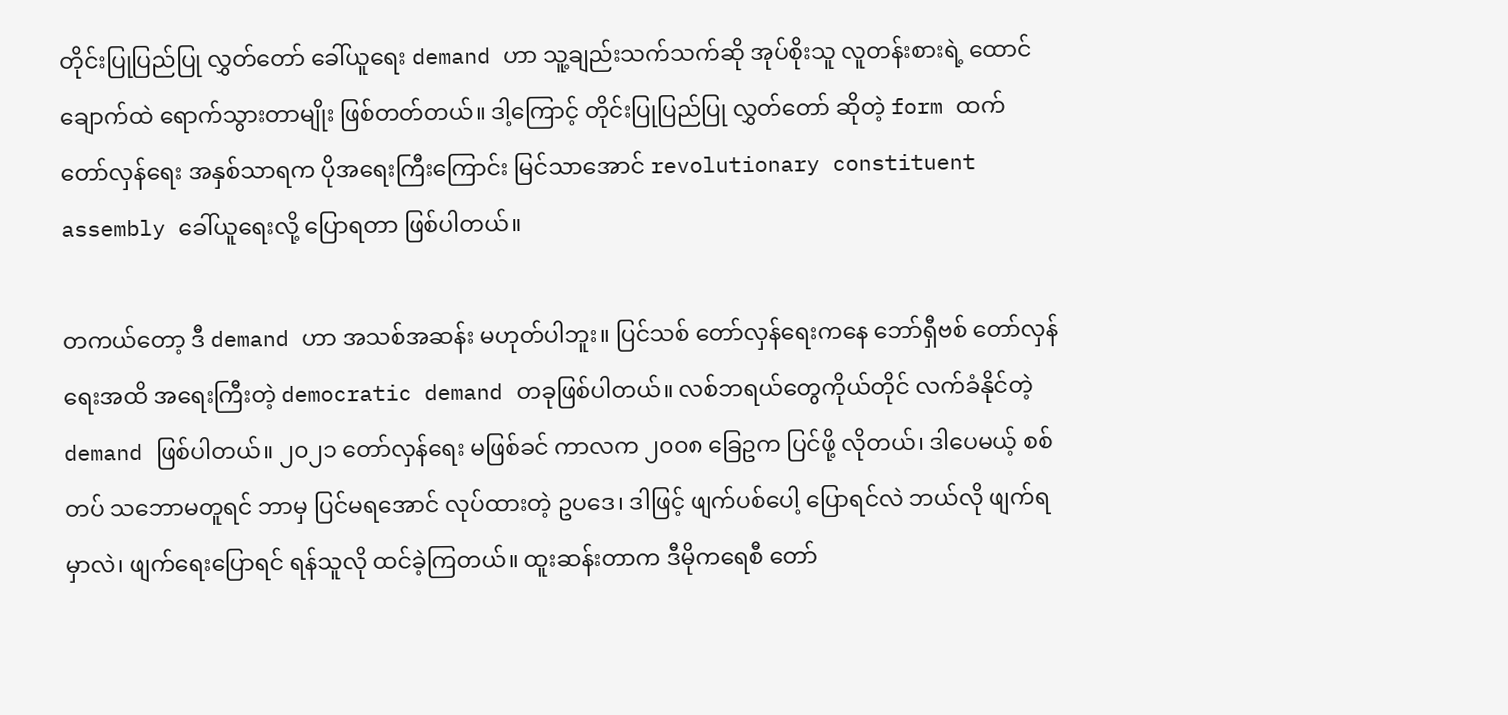တိုင်းပြုပြည်ပြု လွှတ်တော် ခေါ်ယူရေး demand ဟာ သူ့ချည်းသက်သက်ဆို အုပ်စိုးသူ လူတန်းစားရဲ့ ထောင်ချောက်ထဲ ရောက်သွားတာမျိုး ဖြစ်တတ်တယ်။ ဒါ့ကြောင့် တိုင်းပြုပြည်ပြု လွှတ်တော် ဆိုတဲ့ form ထက် တော်လှန်ရေး အနှစ်သာရက ပိုအရေးကြီးကြောင်း မြင်သာအောင် revolutionary constituent assembly ခေါ်ယူရေးလို့ ပြောရတာ ဖြစ်ပါတယ်။

တကယ်တော့ ဒီ demand ဟာ အသစ်အဆန်း မဟုတ်ပါဘူး။ ပြင်သစ် တော်လှန်ရေးကနေ ဘော်ရှီဗစ် တော်လှန်ရေးအထိ အရေးကြီးတဲ့ democratic demand တခုဖြစ်ပါတယ်။ လစ်ဘရယ်တွေကိုယ်တိုင် လက်ခံနိုင်တဲ့ demand ဖြစ်ပါတယ်။ ၂၀၂၁ တော်လှန်ရေး မဖြစ်ခင် ကာလက ၂၀၀၈ ခြေဥက ပြင်ဖို့ လိုတယ်၊ ဒါပေမယ့် စစ်တပ် သဘောမတူရင် ဘာမှ ပြင်မရအောင် လုပ်ထားတဲ့ ဥပဒေ၊ ဒါဖြင့် ဖျက်ပစ်ပေါ့ ပြောရင်လဲ ဘယ်လို ဖျက်ရမှာလဲ၊ ဖျက်ရေးပြောရင် ရန်သူလို ထင်ခဲ့ကြတယ်။ ထူးဆန်းတာက ဒီမိုကရေစီ တော်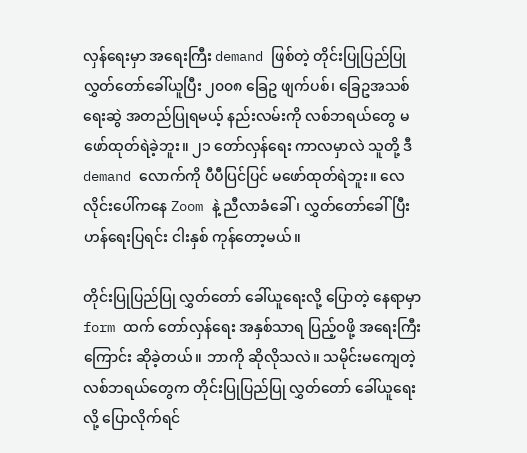လှန်ရေးမှာ အရေးကြီး demand ဖြစ်တဲ့ တိုင်းပြုပြည်ပြု လွှတ်တော်ခေါ်ယူပြီး ၂၀၀၈ ခြေဥ ဖျက်ပစ်၊ ခြေဥအသစ် ရေးဆွဲ အတည်ပြုရမယ့် နည်းလမ်းကို လစ်ဘရယ်တွေ မဖော်ထုတ်ရဲခဲ့ဘူး။ ၂၁ တော်လှန်ရေး ကာလမှာလဲ သူတို့ ဒီ demand လောက်ကို ပီပီပြင်ပြင် မဖော်ထုတ်ရဲဘူး။ လေလိုင်းပေါ်ကနေ Zoom နဲ့ ညီလာခံခေါ်၊ လွှတ်တော်ခေါ်ပြီး ဟန်ရေးပြရင်း ငါးနှစ် ကုန်တော့မယ်။

တိုင်းပြုပြည်ပြု လွှတ်တော် ခေါ်ယူရေးလို့ ပြောတဲ့ နေရာမှာ form ထက် တော်လှန်ရေး အနှစ်သာရ ပြည့်ဝဖို့ အရေးကြီးကြောင်း ဆိုခဲ့တယ်။ ဘာကို ဆိုလိုသလဲ။ သမိုင်းမကျေတဲ့ လစ်ဘရယ်တွေက တိုင်းပြုပြည်ပြု လွှတ်တော် ခေါ်ယူရေးလို့ ပြောလိုက်ရင်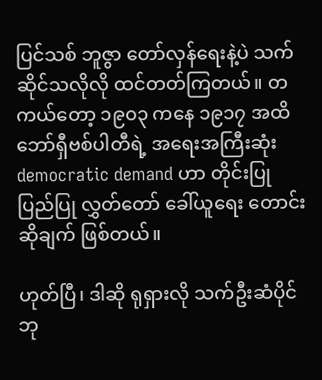ပြင်သစ် ဘူဇွာ တော်လှန်ရေးနဲ့ပဲ သက်ဆိုင်သလိုလို ထင်တတ်ကြတယ်။ တကယ်တော့ ၁၉၀၃ ကနေ ၁၉၁၇ အထိ ဘော်ရှီဗစ်ပါတီရဲ့ အရေးအကြီးဆုံး democratic demand ဟာ တိုင်းပြုပြည်ပြု လွှတ်တော် ခေါ်ယူရေး တောင်းဆိုချက် ဖြစ်တယ်။

ဟုတ်ပြီ၊ ဒါဆို ရုရှားလို သက်ဦးဆံပိုင် ဘု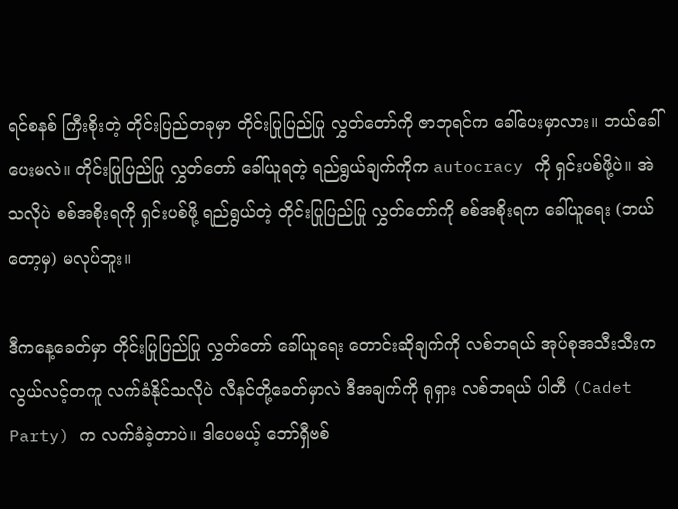ရင်စနစ် ကြီးစိုးတဲ့ တိုင်းပြည်တခုမှာ တိုင်းပြုပြည်ပြု လွှတ်တော်ကို ဇာဘုရင်က ခေါ်ပေးမှာလား။ ဘယ်ခေါ်ပေးမလဲ။ တိုင်းပြုပြည်ပြု လွှတ်တော် ခေါ်ယူရတဲ့ ရည်ရွယ်ချက်ကိုက autocracy ကို ရှင်းပစ်ဖို့ပဲ။ အဲသလိုပဲ စစ်အစိုးရကို ရှင်းပစ်ဖို့ ရည်ရွယ်တဲ့ တိုင်းပြုပြည်ပြု လွှတ်တော်ကို စစ်အစိုးရက ခေါ်ယူရေး (ဘယ်တော့မှ) မလုပ်ဘူး။

ဒီကနေ့ခေတ်မှာ တိုင်းပြုပြည်ပြု လွှတ်တော် ခေါ်ယူရေး တောင်းဆိုချက်ကို လစ်ဘရယ် အုပ်စုအသီးသီးက လွယ်လင့်တကူ လက်ခံနိုင်သလိုပဲ လီနင်တို့ခေတ်မှာလဲ ဒီအချက်ကို ရုရှား လစ်ဘရယ် ပါတီ (Cadet Party) က လက်ခံခဲ့တာပဲ။ ဒါပေမယ့် ဘော်ရှီဗစ်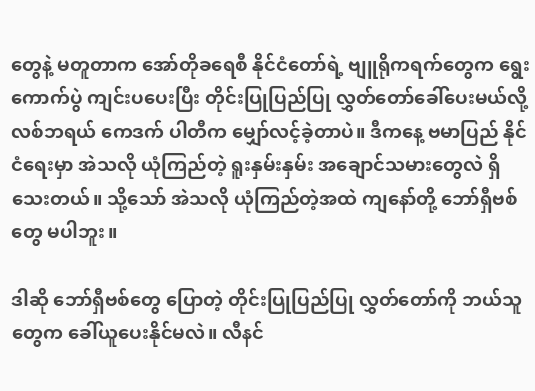တွေနဲ့ မတူတာက အော်တိုခရေစီ နိုင်ငံတော်ရဲ့ ဗျူရိုကရက်တွေက ရွေးကောက်ပွဲ ကျင်းပပေးပြီး တိုင်းပြုပြည်ပြု လွှတ်တော်ခေါ်ပေးမယ်လို့ လစ်ဘရယ် ကေဒက် ပါတီက မျှော်လင့်ခဲ့တာပဲ။ ဒီကနေ့ ဗမာပြည် နိုင်ငံရေးမှာ အဲသလို ယုံကြည်တဲ့ ရူးနှမ်းနှမ်း အချောင်သမားတွေလဲ ရှိသေးတယ်။ သို့သော် အဲသလို ယုံကြည်တဲ့အထဲ ကျနော်တို့ ဘော်ရှီဗစ်တွေ မပါဘူး။

ဒါဆို ဘော်ရှီဗစ်တွေ ပြောတဲ့ တိုင်းပြုပြည်ပြု လွှတ်တော်ကို ဘယ်သူတွေက ခေါ်ယူပေးနိုင်မလဲ။ လီနင်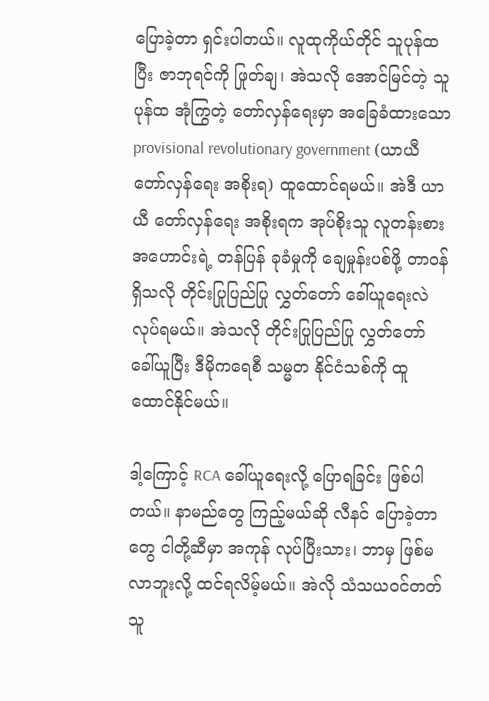ပြောခဲ့တာ ရှင်းပါတယ်။ လူထုကိုယ်တိုင် သူပုန်ထပြီး ဇာဘုရင်ကို ဖြုတ်ချ၊ အဲသလို အောင်မြင်တဲ့ သူပုန်ထ အုံကြွတဲ့ တော်လှန်ရေးမှာ အခြေခံထားသော provisional revolutionary government (ယာယီ တော်လှန်ရေး အစိုးရ) ထူထောင်ရမယ်။ အဲဒီ ယာယီ တော်လှန်ရေး အစိုးရက အုပ်စိုးသူ လူတန်းစား အဟောင်းရဲ့ တန်ပြန် ခုခံမှုကို ချေမှုန်းပစ်ဖို့ တာဝန်ရှိသလို တိုင်းပြုပြည်ပြု လွှတ်တော် ခေါ်ယူရေးလဲ လုပ်ရမယ်။ အဲသလို တိုင်းပြုပြည်ပြု လွှတ်တော် ခေါ်ယူပြီး ဒီမိုကရေစီ သမ္မတ နိုင်ငံသစ်ကို ထူထောင်နိုင်မယ်။

ဒါ့ကြောင့် RCA ခေါ်ယူရေးလို့ ပြောရခြင်း ဖြစ်ပါတယ်။ နာမည်တွေ ကြည့်မယ်ဆို လီနင် ပြောခဲ့တာတွေ ငါတို့ဆီမှာ အကုန် လုပ်ပြီးသား၊ ဘာမှ ဖြစ်မလာဘူးလို့ ထင်ရလိမ့်မယ်။ အဲလို သံသယဝင်တတ်သူ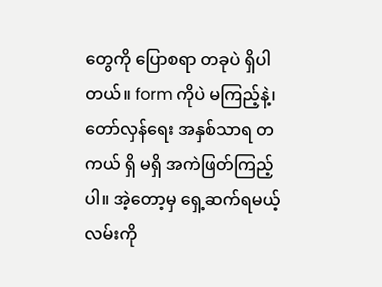တွေကို ပြောစရာ တခုပဲ ရှိပါတယ်။ form ကိုပဲ မကြည့်နဲ့၊ တော်လှန်ရေး အနှစ်သာရ တကယ် ရှိ မရှိ အကဲဖြတ်ကြည့်ပါ။ အဲ့တော့မှ ရှေ့ဆက်ရမယ့် လမ်းကို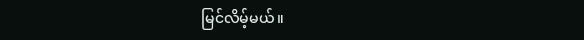မြင်လိမ့်မယ်။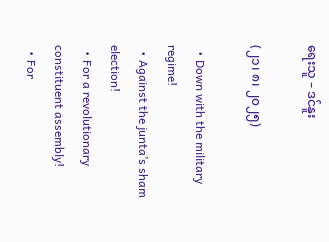ရေးသူ – ဒင်နူး

(၂၁၊ ၈၊ ၂၀၂၅)

  • Down with the military regime!
  • Against the junta’s sham election!
  • For a revolutionary constituent assembly!
  • For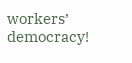workers’ democracy!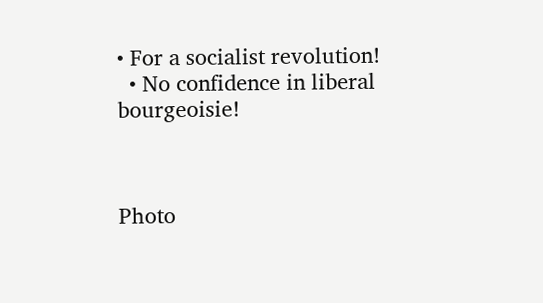• For a socialist revolution!
  • No confidence in liberal bourgeoisie!



Photo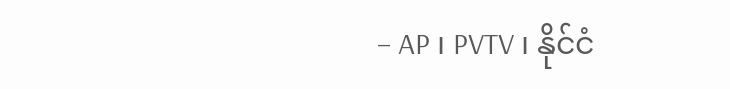– AP ၊ PVTV ၊ နိုင်ငံ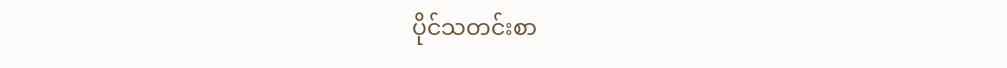ပိုင်သတင်းစာ